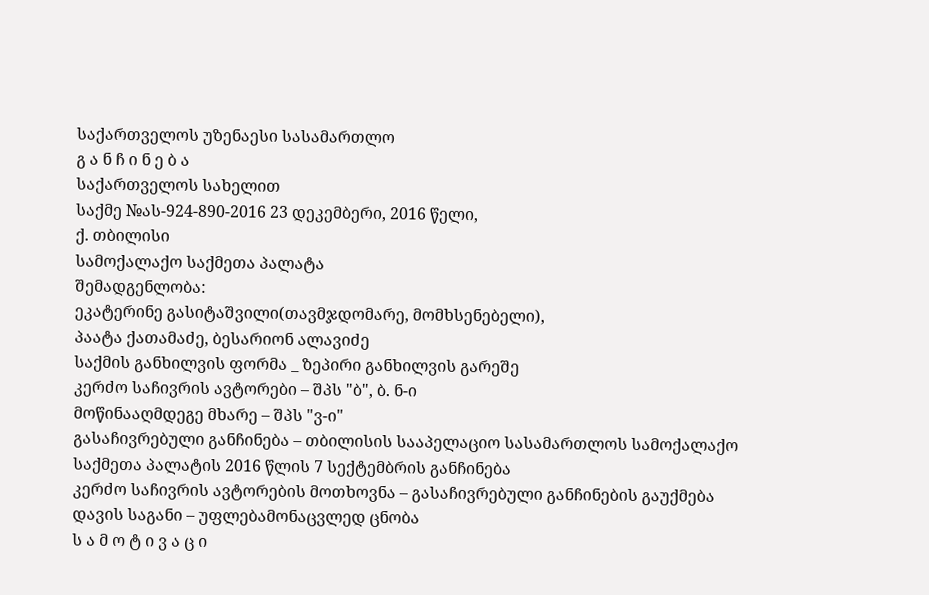საქართველოს უზენაესი სასამართლო
გ ა ნ ჩ ი ნ ე ბ ა
საქართველოს სახელით
საქმე №ას-924-890-2016 23 დეკემბერი, 2016 წელი,
ქ. თბილისი
სამოქალაქო საქმეთა პალატა
შემადგენლობა:
ეკატერინე გასიტაშვილი(თავმჯდომარე, მომხსენებელი),
პაატა ქათამაძე, ბესარიონ ალავიძე
საქმის განხილვის ფორმა _ ზეპირი განხილვის გარეშე
კერძო საჩივრის ავტორები – შპს "ბ", ბ. ნ-ი
მოწინააღმდეგე მხარე – შპს "ვ-ი"
გასაჩივრებული განჩინება – თბილისის სააპელაციო სასამართლოს სამოქალაქო საქმეთა პალატის 2016 წლის 7 სექტემბრის განჩინება
კერძო საჩივრის ავტორების მოთხოვნა – გასაჩივრებული განჩინების გაუქმება
დავის საგანი – უფლებამონაცვლედ ცნობა
ს ა მ ო ტ ი ვ ა ც ი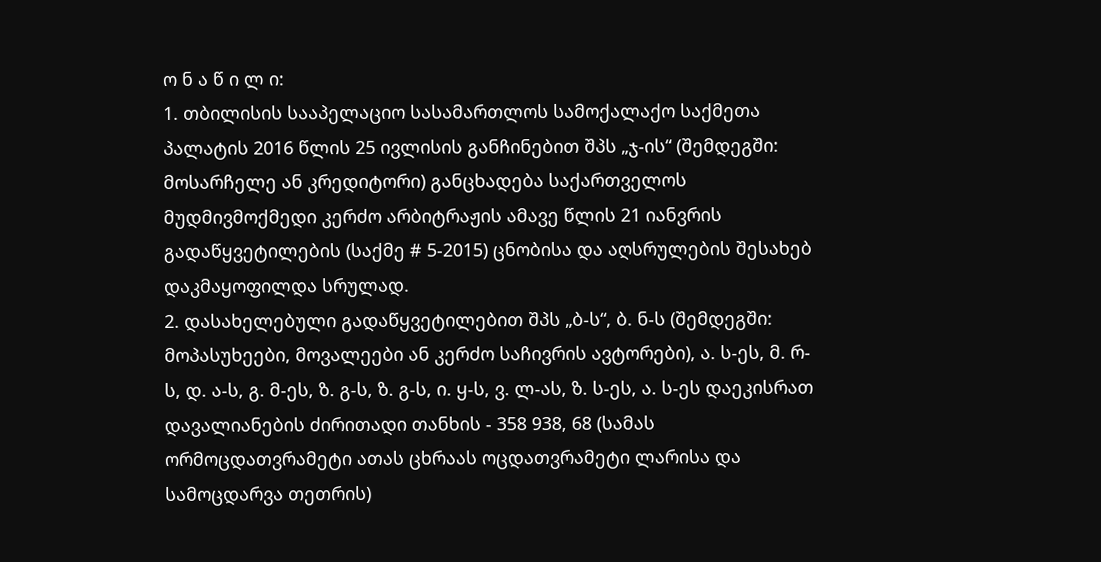ო ნ ა წ ი ლ ი:
1. თბილისის სააპელაციო სასამართლოს სამოქალაქო საქმეთა პალატის 2016 წლის 25 ივლისის განჩინებით შპს „ჯ-ის“ (შემდეგში: მოსარჩელე ან კრედიტორი) განცხადება საქართველოს მუდმივმოქმედი კერძო არბიტრაჟის ამავე წლის 21 იანვრის გადაწყვეტილების (საქმე # 5-2015) ცნობისა და აღსრულების შესახებ დაკმაყოფილდა სრულად.
2. დასახელებული გადაწყვეტილებით შპს „ბ-ს“, ბ. ნ-ს (შემდეგში: მოპასუხეები, მოვალეები ან კერძო საჩივრის ავტორები), ა. ს-ეს, მ. რ-ს, დ. ა-ს, გ. მ-ეს, ზ. გ-ს, ზ. გ-ს, ი. ყ-ს, ვ. ლ-ას, ზ. ს-ეს, ა. ს-ეს დაეკისრათ დავალიანების ძირითადი თანხის - 358 938, 68 (სამას ორმოცდათვრამეტი ათას ცხრაას ოცდათვრამეტი ლარისა და სამოცდარვა თეთრის)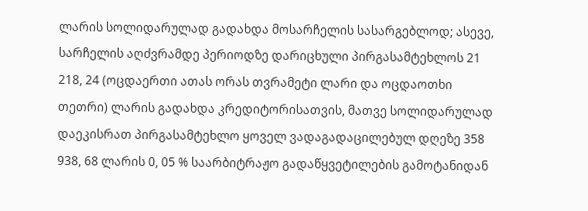ლარის სოლიდარულად გადახდა მოსარჩელის სასარგებლოდ; ასევე, სარჩელის აღძვრამდე პერიოდზე დარიცხული პირგასამტეხლოს 21 218, 24 (ოცდაერთი ათას ორას თვრამეტი ლარი და ოცდაოთხი თეთრი) ლარის გადახდა კრედიტორისათვის, მათვე სოლიდარულად დაეკისრათ პირგასამტეხლო ყოველ ვადაგადაცილებულ დღეზე 358 938, 68 ლარის 0, 05 % საარბიტრაჟო გადაწყვეტილების გამოტანიდან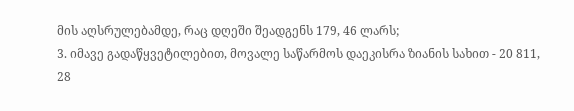მის აღსრულებამდე, რაც დღეში შეადგენს 179, 46 ლარს;
3. იმავე გადაწყვეტილებით, მოვალე საწარმოს დაეკისრა ზიანის სახით - 20 811, 28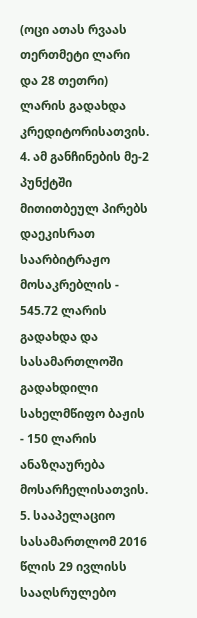(ოცი ათას რვაას თერთმეტი ლარი და 28 თეთრი) ლარის გადახდა კრედიტორისათვის.
4. ამ განჩინების მე-2 პუნქტში მითითბეულ პირებს დაეკისრათ საარბიტრაჟო მოსაკრებლის - 545.72 ლარის გადახდა და სასამართლოში გადახდილი სახელმწიფო ბაჟის - 150 ლარის ანაზღაურება მოსარჩელისათვის.
5. სააპელაციო სასამართლომ 2016 წლის 29 ივლისს სააღსრულებო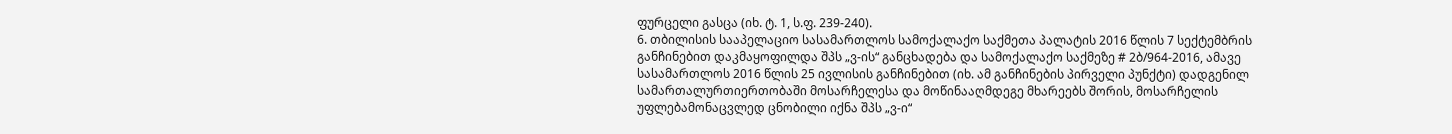ფურცელი გასცა (იხ. ტ. 1, ს.ფ. 239-240).
6. თბილისის სააპელაციო სასამართლოს სამოქალაქო საქმეთა პალატის 2016 წლის 7 სექტემბრის განჩინებით დაკმაყოფილდა შპს „ვ-ის“ განცხადება და სამოქალაქო საქმეზე # 2ბ/964-2016, ამავე სასამართლოს 2016 წლის 25 ივლისის განჩინებით (იხ. ამ განჩინების პირველი პუნქტი) დადგენილ სამართალურთიერთობაში მოსარჩელესა და მოწინააღმდეგე მხარეებს შორის, მოსარჩელის უფლებამონაცვლედ ცნობილი იქნა შპს „ვ-ი“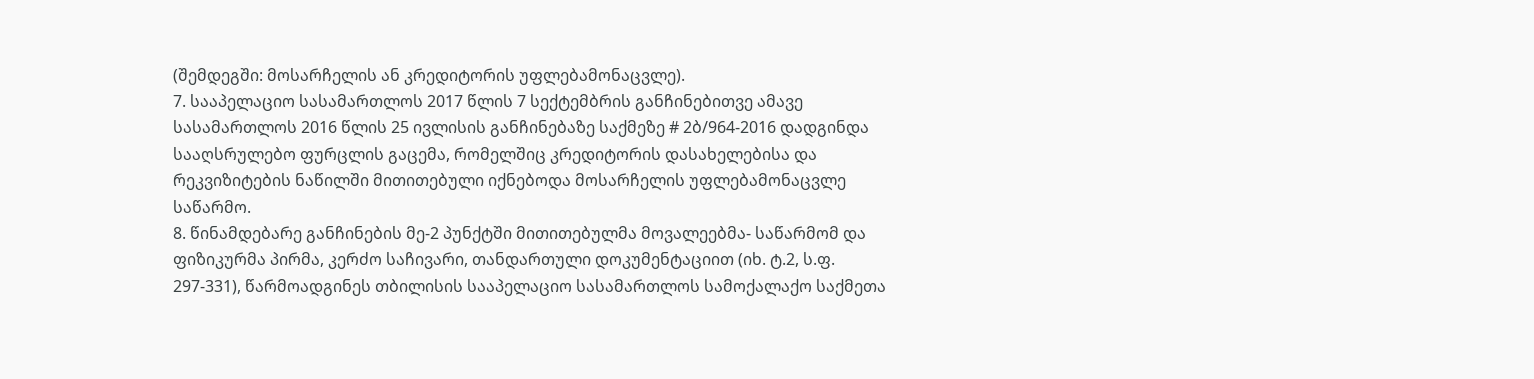(შემდეგში: მოსარჩელის ან კრედიტორის უფლებამონაცვლე).
7. სააპელაციო სასამართლოს 2017 წლის 7 სექტემბრის განჩინებითვე ამავე სასამართლოს 2016 წლის 25 ივლისის განჩინებაზე საქმეზე # 2ბ/964-2016 დადგინდა სააღსრულებო ფურცლის გაცემა, რომელშიც კრედიტორის დასახელებისა და რეკვიზიტების ნაწილში მითითებული იქნებოდა მოსარჩელის უფლებამონაცვლე საწარმო.
8. წინამდებარე განჩინების მე-2 პუნქტში მითითებულმა მოვალეებმა- საწარმომ და ფიზიკურმა პირმა, კერძო საჩივარი, თანდართული დოკუმენტაციით (იხ. ტ.2, ს.ფ. 297-331), წარმოადგინეს თბილისის სააპელაციო სასამართლოს სამოქალაქო საქმეთა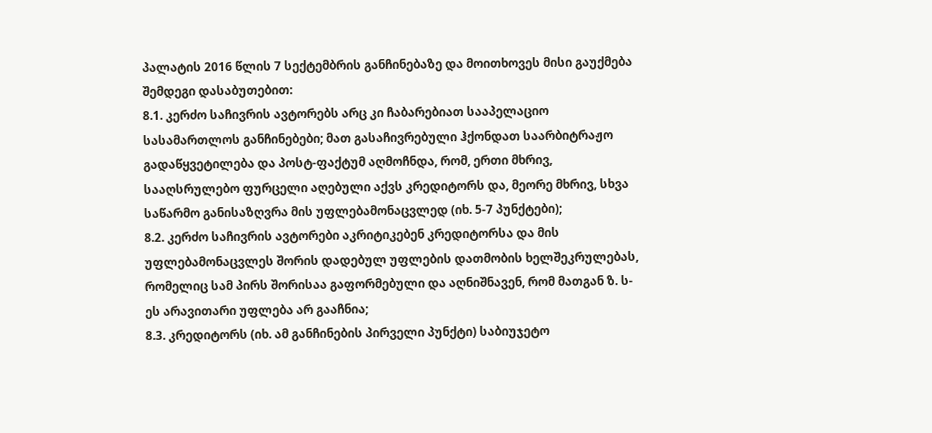პალატის 2016 წლის 7 სექტემბრის განჩინებაზე და მოითხოვეს მისი გაუქმება შემდეგი დასაბუთებით:
8.1. კერძო საჩივრის ავტორებს არც კი ჩაბარებიათ სააპელაციო სასამართლოს განჩინებები; მათ გასაჩივრებული ჰქონდათ საარბიტრაჟო გადაწყვეტილება და პოსტ-ფაქტუმ აღმოჩნდა, რომ, ერთი მხრივ, სააღსრულებო ფურცელი აღებული აქვს კრედიტორს და, მეორე მხრივ, სხვა საწარმო განისაზღვრა მის უფლებამონაცვლედ (იხ. 5-7 პუნქტები);
8.2. კერძო საჩივრის ავტორები აკრიტიკებენ კრედიტორსა და მის უფლებამონაცვლეს შორის დადებულ უფლების დათმობის ხელშეკრულებას, რომელიც სამ პირს შორისაა გაფორმებული და აღნიშნავენ, რომ მათგან ზ. ს-ეს არავითარი უფლება არ გააჩნია;
8.3. კრედიტორს (იხ. ამ განჩინების პირველი პუნქტი) საბიუჯეტო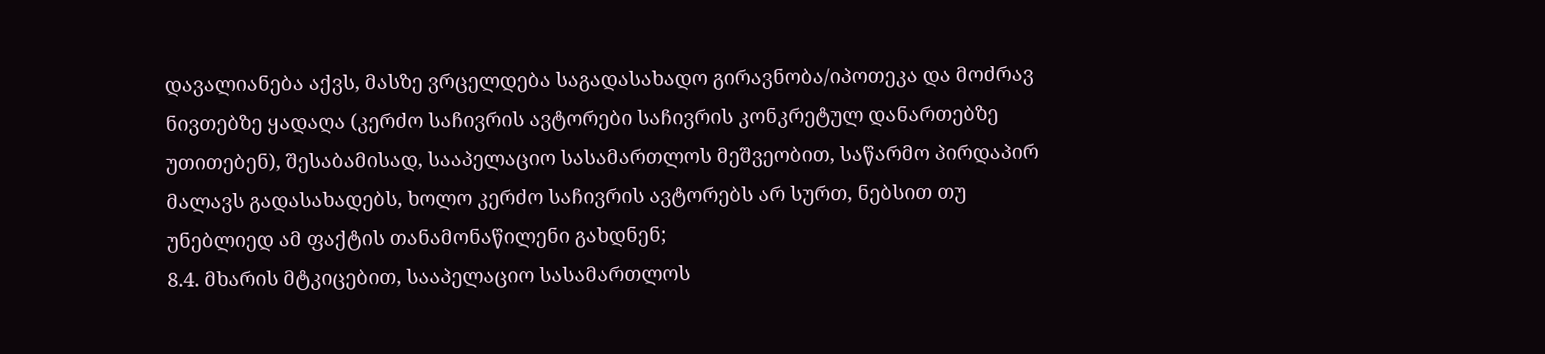დავალიანება აქვს, მასზე ვრცელდება საგადასახადო გირავნობა/იპოთეკა და მოძრავ ნივთებზე ყადაღა (კერძო საჩივრის ავტორები საჩივრის კონკრეტულ დანართებზე უთითებენ), შესაბამისად, სააპელაციო სასამართლოს მეშვეობით, საწარმო პირდაპირ მალავს გადასახადებს, ხოლო კერძო საჩივრის ავტორებს არ სურთ, ნებსით თუ უნებლიედ ამ ფაქტის თანამონაწილენი გახდნენ;
8.4. მხარის მტკიცებით, სააპელაციო სასამართლოს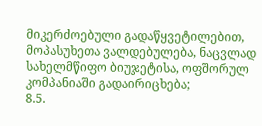მიკერძოებული გადაწყვეტილებით, მოპასუხეთა ვალდებულება, ნაცვლად სახელმწიფო ბიუჯეტისა, ოფშორულ კომპანიაში გადაირიცხება;
8.5.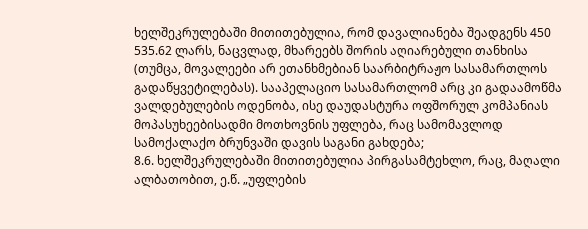ხელშეკრულებაში მითითებულია, რომ დავალიანება შეადგენს 450 535.62 ლარს, ნაცვლად, მხარეებს შორის აღიარებული თანხისა (თუმცა, მოვალეები არ ეთანხმებიან საარბიტრაჟო სასამართლოს გადაწყვეტილებას). სააპელაციო სასამართლომ არც კი გადაამოწმა ვალდებულების ოდენობა, ისე დაუდასტურა ოფშორულ კომპანიას მოპასუხეებისადმი მოთხოვნის უფლება, რაც სამომავლოდ სამოქალაქო ბრუნვაში დავის საგანი გახდება;
8.6. ხელშეკრულებაში მითითებულია პირგასამტეხლო, რაც, მაღალი ალბათობით, ე.წ. „უფლების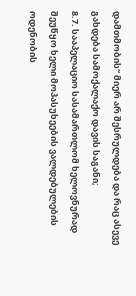დამთმობის“ მიერ არ შესრულდება და რაც ასევე გახდება სამოქალაქო დავის საგანი;
8.7. სააპელაციო სასამართლომ ხელოვნურად შეუწყო ხელი მოპასუხეების ვალდებულების ოდენობის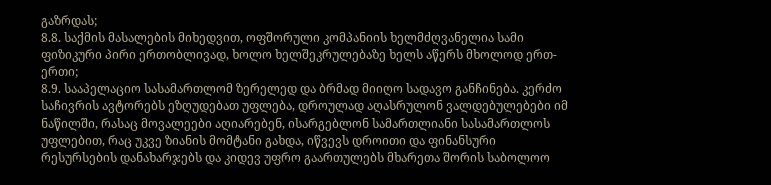გაზრდას;
8.8. საქმის მასალების მიხედვით, ოფშორული კომპანიის ხელმძღვანელია სამი ფიზიკური პირი ერთობლივად, ხოლო ხელშეკრულებაზე ხელს აწერს მხოლოდ ერთ-ერთი;
8.9. სააპელაციო სასამართლომ ზერელედ და ბრმად მიიღო სადავო განჩინება. კერძო საჩივრის ავტორებს ეზღუდებათ უფლება, დროულად აღასრულონ ვალდებულებები იმ ნაწილში, რასაც მოვალეები აღიარებენ, ისარგებლონ სამართლიანი სასამართლოს უფლებით, რაც უკვე ზიანის მომტანი გახდა, იწვევს დროითი და ფინანსური რესურსების დანახარჯებს და კიდევ უფრო გაართულებს მხარეთა შორის საბოლოო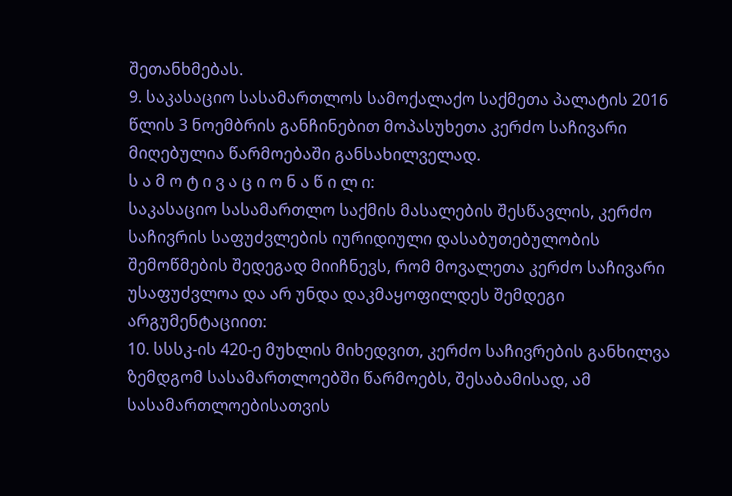შეთანხმებას.
9. საკასაციო სასამართლოს სამოქალაქო საქმეთა პალატის 2016 წლის 3 ნოემბრის განჩინებით მოპასუხეთა კერძო საჩივარი მიღებულია წარმოებაში განსახილველად.
ს ა მ ო ტ ი ვ ა ც ი ო ნ ა წ ი ლ ი:
საკასაციო სასამართლო საქმის მასალების შესწავლის, კერძო საჩივრის საფუძვლების იურიდიული დასაბუთებულობის შემოწმების შედეგად მიიჩნევს, რომ მოვალეთა კერძო საჩივარი უსაფუძვლოა და არ უნდა დაკმაყოფილდეს შემდეგი არგუმენტაციით:
10. სსსკ-ის 420-ე მუხლის მიხედვით, კერძო საჩივრების განხილვა ზემდგომ სასამართლოებში წარმოებს, შესაბამისად, ამ სასამართლოებისათვის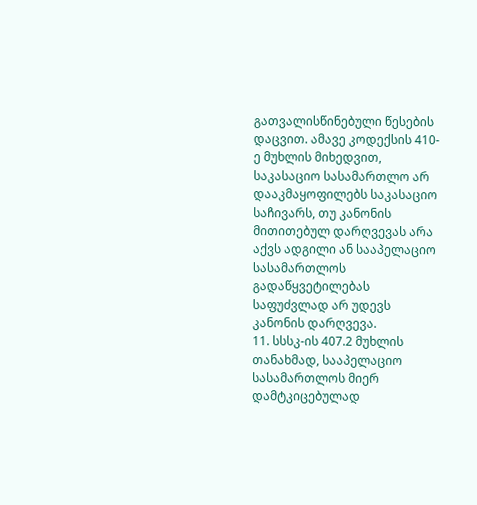გათვალისწინებული წესების დაცვით. ამავე კოდექსის 410-ე მუხლის მიხედვით, საკასაციო სასამართლო არ დააკმაყოფილებს საკასაციო საჩივარს, თუ კანონის მითითებულ დარღვევას არა აქვს ადგილი ან სააპელაციო სასამართლოს გადაწყვეტილებას საფუძვლად არ უდევს კანონის დარღვევა.
11. სსსკ-ის 407.2 მუხლის თანახმად, სააპელაციო სასამართლოს მიერ დამტკიცებულად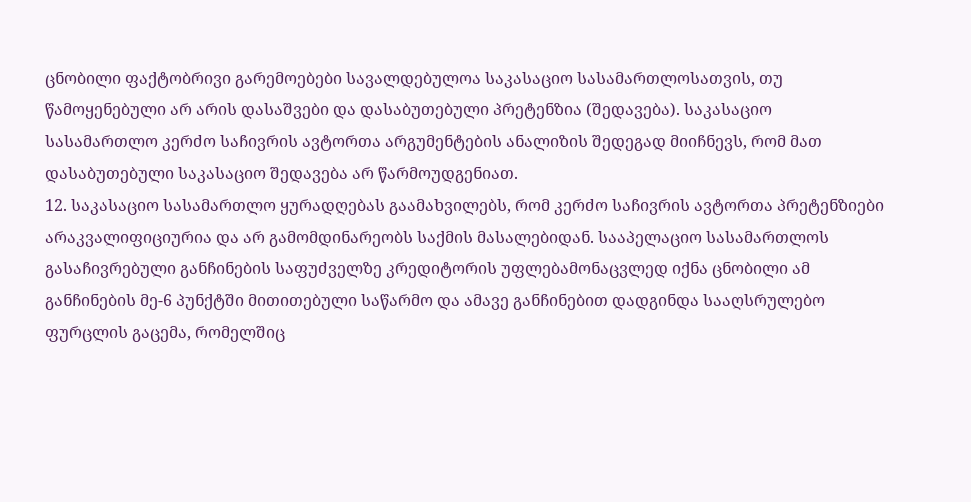ცნობილი ფაქტობრივი გარემოებები სავალდებულოა საკასაციო სასამართლოსათვის, თუ წამოყენებული არ არის დასაშვები და დასაბუთებული პრეტენზია (შედავება). საკასაციო სასამართლო კერძო საჩივრის ავტორთა არგუმენტების ანალიზის შედეგად მიიჩნევს, რომ მათ დასაბუთებული საკასაციო შედავება არ წარმოუდგენიათ.
12. საკასაციო სასამართლო ყურადღებას გაამახვილებს, რომ კერძო საჩივრის ავტორთა პრეტენზიები არაკვალიფიციურია და არ გამომდინარეობს საქმის მასალებიდან. სააპელაციო სასამართლოს გასაჩივრებული განჩინების საფუძველზე კრედიტორის უფლებამონაცვლედ იქნა ცნობილი ამ განჩინების მე-6 პუნქტში მითითებული საწარმო და ამავე განჩინებით დადგინდა სააღსრულებო ფურცლის გაცემა, რომელშიც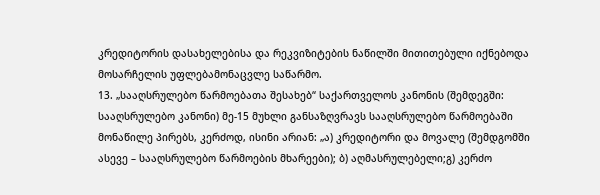კრედიტორის დასახელებისა და რეკვიზიტების ნაწილში მითითებული იქნებოდა მოსარჩელის უფლებამონაცვლე საწარმო.
13. „სააღსრულებო წარმოებათა შესახებ“ საქართველოს კანონის (შემდეგში: სააღსრულებო კანონი) მე-15 მუხლი განსაზღვრავს სააღსრულებო წარმოებაში მონაწილე პირებს, კერძოდ, ისინი არიან: „ა) კრედიტორი და მოვალე (შემდგომში ასევე – სააღსრულებო წარმოების მხარეები); ბ) აღმასრულებელი;გ) კერძო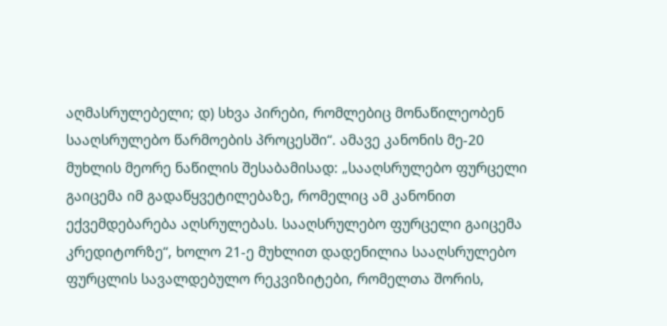აღმასრულებელი; დ) სხვა პირები, რომლებიც მონაწილეობენ სააღსრულებო წარმოების პროცესში“. ამავე კანონის მე-20 მუხლის მეორე ნაწილის შესაბამისად: „სააღსრულებო ფურცელი გაიცემა იმ გადაწყვეტილებაზე, რომელიც ამ კანონით ექვემდებარება აღსრულებას. სააღსრულებო ფურცელი გაიცემა კრედიტორზე“, ხოლო 21-ე მუხლით დადენილია სააღსრულებო ფურცლის სავალდებულო რეკვიზიტები, რომელთა შორის,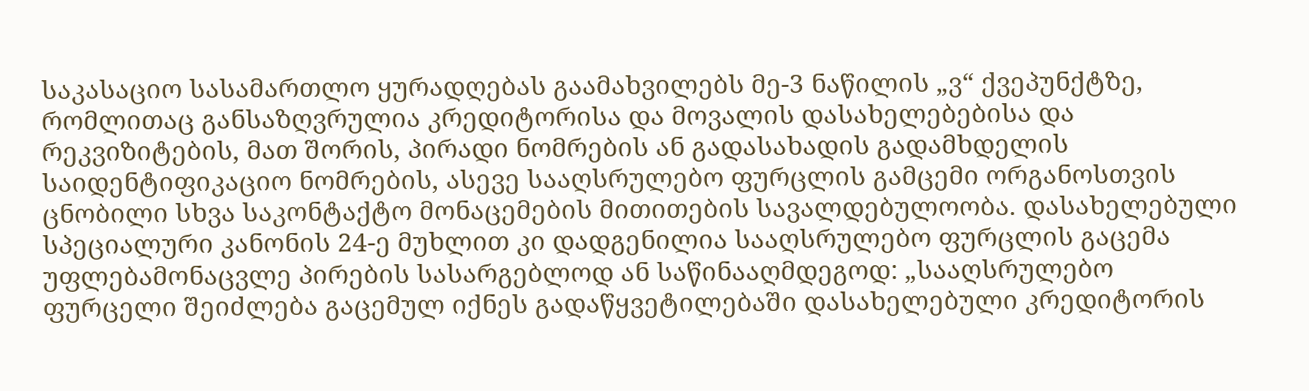საკასაციო სასამართლო ყურადღებას გაამახვილებს მე-3 ნაწილის „ვ“ ქვეპუნქტზე, რომლითაც განსაზღვრულია კრედიტორისა და მოვალის დასახელებებისა და რეკვიზიტების, მათ შორის, პირადი ნომრების ან გადასახადის გადამხდელის საიდენტიფიკაციო ნომრების, ასევე სააღსრულებო ფურცლის გამცემი ორგანოსთვის ცნობილი სხვა საკონტაქტო მონაცემების მითითების სავალდებულოობა. დასახელებული სპეციალური კანონის 24-ე მუხლით კი დადგენილია სააღსრულებო ფურცლის გაცემა უფლებამონაცვლე პირების სასარგებლოდ ან საწინააღმდეგოდ: „სააღსრულებო ფურცელი შეიძლება გაცემულ იქნეს გადაწყვეტილებაში დასახელებული კრედიტორის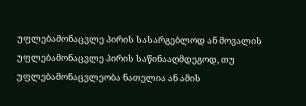უფლებამონაცვლე პირის სასარგებლოდ ან მოვალის უფლებამონაცვლე პირის საწინააღმდეგოდ, თუ უფლებამონაცვლეობა ნათელია ან ამის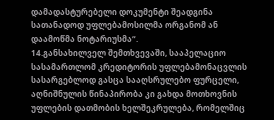დამადასტურებელი დოკუმენტი შეადგინა სათანადოდ უფლებამოსილმა ორგანომ ან დაამოწმა ნოტარიუსმა“.
14.განსახილველ შემთხვევაში, სააპელაციო სასამართლომ კრედიტორის უფლებამონაცვლის სასარგებლოდ გასცა სააღსრულებო ფურცელი, აღნიშნულის წინაპირობა კი გახდა მოთხოვნის უფლების დათმობის ხელშეკრულება, რომელშიც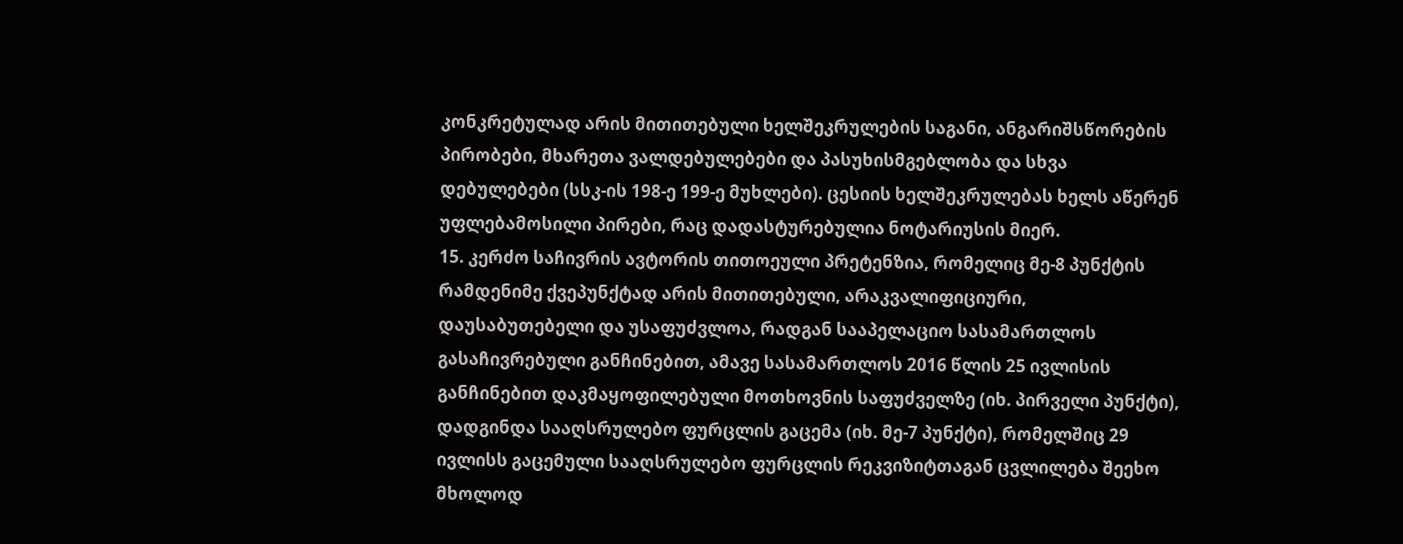კონკრეტულად არის მითითებული ხელშეკრულების საგანი, ანგარიშსწორების პირობები, მხარეთა ვალდებულებები და პასუხისმგებლობა და სხვა დებულებები (სსკ-ის 198-ე 199-ე მუხლები). ცესიის ხელშეკრულებას ხელს აწერენ უფლებამოსილი პირები, რაც დადასტურებულია ნოტარიუსის მიერ.
15. კერძო საჩივრის ავტორის თითოეული პრეტენზია, რომელიც მე-8 პუნქტის რამდენიმე ქვეპუნქტად არის მითითებული, არაკვალიფიციური, დაუსაბუთებელი და უსაფუძვლოა, რადგან სააპელაციო სასამართლოს გასაჩივრებული განჩინებით, ამავე სასამართლოს 2016 წლის 25 ივლისის განჩინებით დაკმაყოფილებული მოთხოვნის საფუძველზე (იხ. პირველი პუნქტი), დადგინდა სააღსრულებო ფურცლის გაცემა (იხ. მე-7 პუნქტი), რომელშიც 29 ივლისს გაცემული სააღსრულებო ფურცლის რეკვიზიტთაგან ცვლილება შეეხო მხოლოდ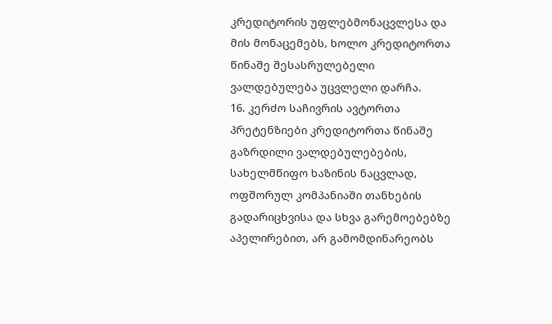კრედიტორის უფლებმონაცვლესა და მის მონაცემებს, ხოლო კრედიტორთა წინაშე შესასრულებელი ვალდებულება უცვლელი დარჩა.
16. კერძო საჩივრის ავტორთა პრეტენზიები კრედიტორთა წინაშე გაზრდილი ვალდებულებების, სახელმწიფო ხაზინის ნაცვლად, ოფშორულ კომპანიაში თანხების გადარიცხვისა და სხვა გარემოებებზე აპელირებით, არ გამომდინარეობს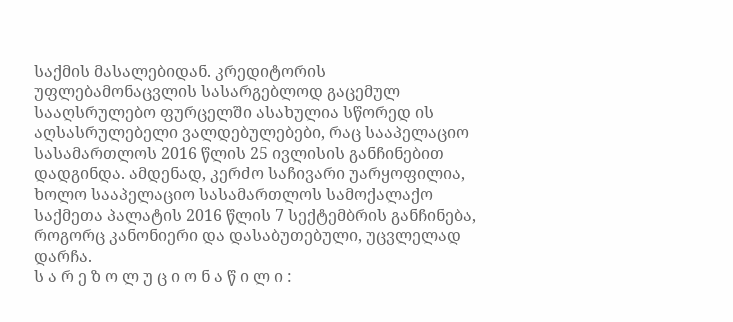საქმის მასალებიდან. კრედიტორის უფლებამონაცვლის სასარგებლოდ გაცემულ სააღსრულებო ფურცელში ასახულია სწორედ ის აღსასრულებელი ვალდებულებები, რაც სააპელაციო სასამართლოს 2016 წლის 25 ივლისის განჩინებით დადგინდა. ამდენად, კერძო საჩივარი უარყოფილია, ხოლო სააპელაციო სასამართლოს სამოქალაქო საქმეთა პალატის 2016 წლის 7 სექტემბრის განჩინება, როგორც კანონიერი და დასაბუთებული, უცვლელად დარჩა.
ს ა რ ე ზ ო ლ უ ც ი ო ნ ა წ ი ლ ი :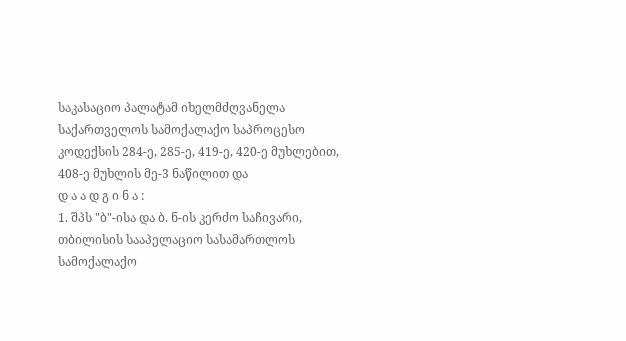საკასაციო პალატამ იხელმძღვანელა საქართველოს სამოქალაქო საპროცესო კოდექსის 284-ე, 285-ე, 419-ე, 420-ე მუხლებით, 408-ე მუხლის მე-3 ნაწილით და
დ ა ა დ გ ი ნ ა :
1. შპს "ბ"-ისა და ბ. ნ-ის კერძო საჩივარი, თბილისის სააპელაციო სასამართლოს სამოქალაქო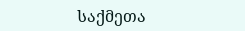საქმეთა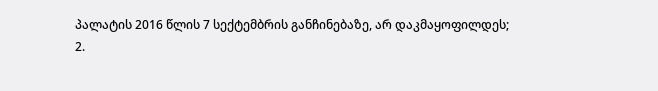პალატის 2016 წლის 7 სექტემბრის განჩინებაზე, არ დაკმაყოფილდეს;
2.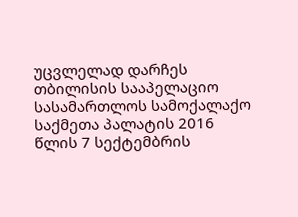უცვლელად დარჩეს თბილისის სააპელაციო სასამართლოს სამოქალაქო საქმეთა პალატის 2016 წლის 7 სექტემბრის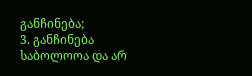განჩინება;
3. განჩინება საბოლოოა და არ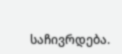საჩივრდება.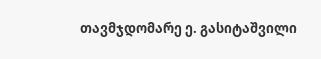თავმჯდომარე ე. გასიტაშვილი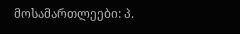მოსამართლეები: პ.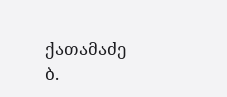ქათამაძე
ბ.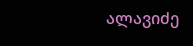ალავიძე